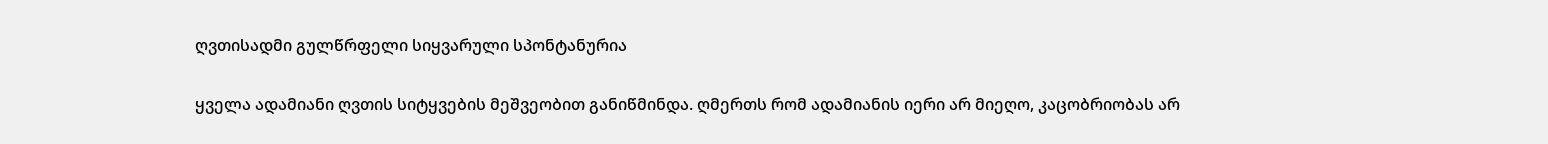ღვთისადმი გულწრფელი სიყვარული სპონტანურია

ყველა ადამიანი ღვთის სიტყვების მეშვეობით განიწმინდა. ღმერთს რომ ადამიანის იერი არ მიეღო, კაცობრიობას არ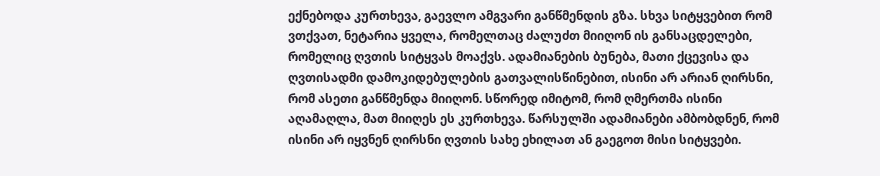ექნებოდა კურთხევა, გაევლო ამგვარი განწმენდის გზა. სხვა სიტყვებით რომ ვთქვათ, ნეტარია ყველა, რომელთაც ძალუძთ მიიღონ ის განსაცდელები, რომელიც ღვთის სიტყვას მოაქვს. ადამიანების ბუნება, მათი ქცევისა და ღვთისადმი დამოკიდებულების გათვალისწინებით, ისინი არ არიან ღირსნი, რომ ასეთი განწმენდა მიიღონ. სწორედ იმიტომ, რომ ღმერთმა ისინი აღამაღლა, მათ მიიღეს ეს კურთხევა. წარსულში ადამიანები ამბობდნენ, რომ ისინი არ იყვნენ ღირსნი ღვთის სახე ეხილათ ან გაეგოთ მისი სიტყვები.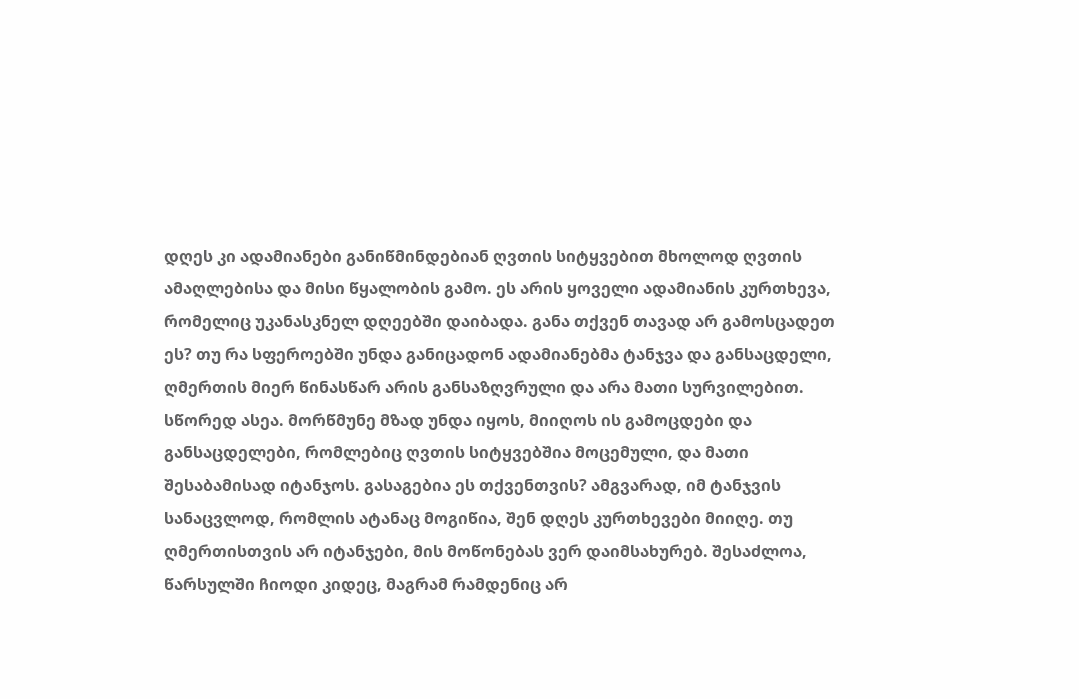დღეს კი ადამიანები განიწმინდებიან ღვთის სიტყვებით მხოლოდ ღვთის ამაღლებისა და მისი წყალობის გამო. ეს არის ყოველი ადამიანის კურთხევა, რომელიც უკანასკნელ დღეებში დაიბადა. განა თქვენ თავად არ გამოსცადეთ ეს? თუ რა სფეროებში უნდა განიცადონ ადამიანებმა ტანჯვა და განსაცდელი, ღმერთის მიერ წინასწარ არის განსაზღვრული და არა მათი სურვილებით. სწორედ ასეა. მორწმუნე მზად უნდა იყოს, მიიღოს ის გამოცდები და განსაცდელები, რომლებიც ღვთის სიტყვებშია მოცემული, და მათი შესაბამისად იტანჯოს. გასაგებია ეს თქვენთვის? ამგვარად, იმ ტანჯვის სანაცვლოდ, რომლის ატანაც მოგიწია, შენ დღეს კურთხევები მიიღე. თუ ღმერთისთვის არ იტანჯები, მის მოწონებას ვერ დაიმსახურებ. შესაძლოა, წარსულში ჩიოდი კიდეც, მაგრამ რამდენიც არ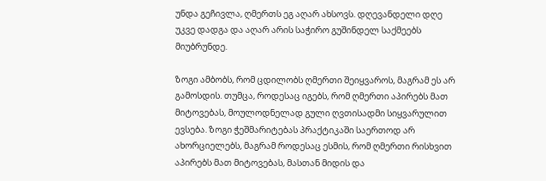უნდა გეჩივლა, ღმერთს ეგ აღარ ახსოვს. დღევანდელი დღე უკვე დადგა და აღარ არის საჭირო გუშინდელ საქმეებს მიუბრუნდე.

ზოგი ამბობს, რომ ცდილობს ღმერთი შეიყვაროს, მაგრამ ეს არ გამოსდის. თუმცა, როდესაც იგებს, რომ ღმერთი აპირებს მათ მიტოვებას, მოულოდნელად გული ღვთისადმი სიყვარულით ევსება. ზოგი ჭეშმარიტებას პრაქტიკაში საერთოდ არ ახორციელებს, მაგრამ როდესაც ესმის, რომ ღმერთი რისხვით აპირებს მათ მიტოვებას, მასთან მიდის და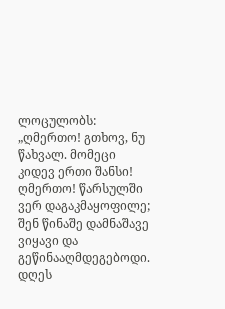ლოცულობს: „ღმერთო! გთხოვ, ნუ წახვალ. მომეცი კიდევ ერთი შანსი! ღმერთო! წარსულში ვერ დაგაკმაყოფილე; შენ წინაშე დამნაშავე ვიყავი და გეწინააღმდეგებოდი. დღეს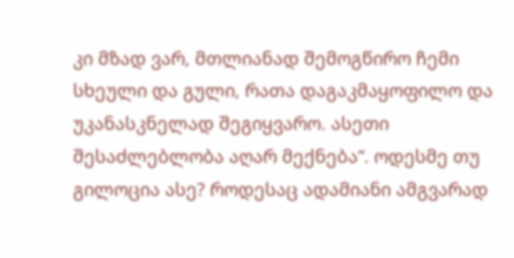კი მზად ვარ, მთლიანად შემოგწირო ჩემი სხეული და გული, რათა დაგაკმაყოფილო და უკანასკნელად შეგიყვარო. ასეთი შესაძლებლობა აღარ მექნება“. ოდესმე თუ გილოცია ასე? როდესაც ადამიანი ამგვარად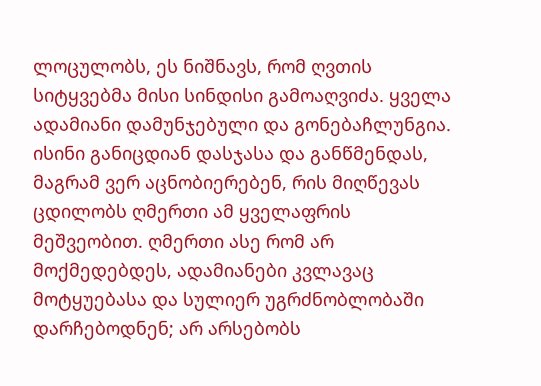ლოცულობს, ეს ნიშნავს, რომ ღვთის სიტყვებმა მისი სინდისი გამოაღვიძა. ყველა ადამიანი დამუნჯებული და გონებაჩლუნგია. ისინი განიცდიან დასჯასა და განწმენდას, მაგრამ ვერ აცნობიერებენ, რის მიღწევას ცდილობს ღმერთი ამ ყველაფრის მეშვეობით. ღმერთი ასე რომ არ მოქმედებდეს, ადამიანები კვლავაც მოტყუებასა და სულიერ უგრძნობლობაში დარჩებოდნენ; არ არსებობს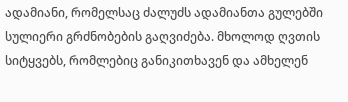ადამიანი, რომელსაც ძალუძს ადამიანთა გულებში სულიერი გრძნობების გაღვიძება. მხოლოდ ღვთის სიტყვებს, რომლებიც განიკითხავენ და ამხელენ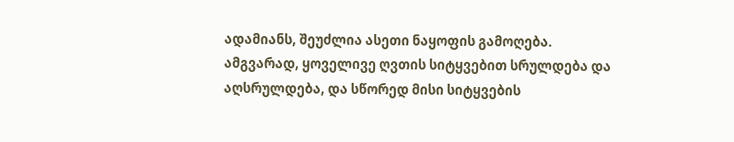ადამიანს, შეუძლია ასეთი ნაყოფის გამოღება. ამგვარად, ყოველივე ღვთის სიტყვებით სრულდება და აღსრულდება, და სწორედ მისი სიტყვების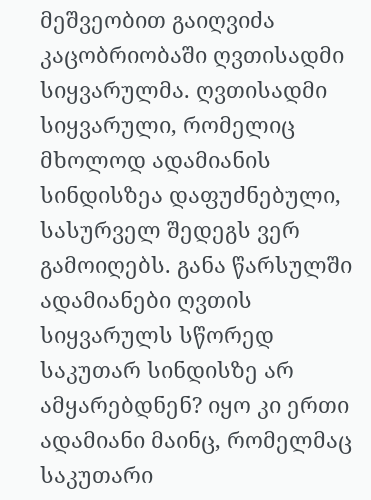მეშვეობით გაიღვიძა კაცობრიობაში ღვთისადმი სიყვარულმა. ღვთისადმი სიყვარული, რომელიც მხოლოდ ადამიანის სინდისზეა დაფუძნებული, სასურველ შედეგს ვერ გამოიღებს. განა წარსულში ადამიანები ღვთის სიყვარულს სწორედ საკუთარ სინდისზე არ ამყარებდნენ? იყო კი ერთი ადამიანი მაინც, რომელმაც საკუთარი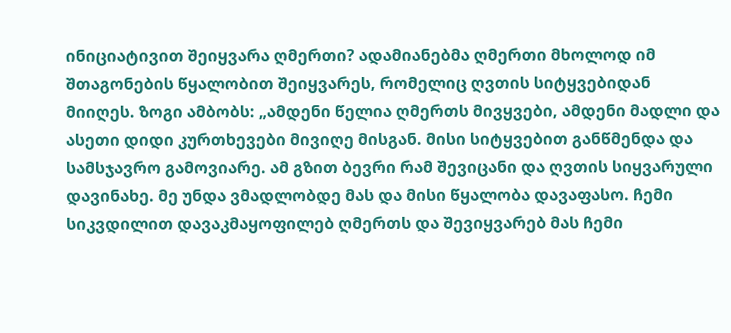ინიციატივით შეიყვარა ღმერთი? ადამიანებმა ღმერთი მხოლოდ იმ შთაგონების წყალობით შეიყვარეს, რომელიც ღვთის სიტყვებიდან მიიღეს. ზოგი ამბობს: „ამდენი წელია ღმერთს მივყვები, ამდენი მადლი და ასეთი დიდი კურთხევები მივიღე მისგან. მისი სიტყვებით განწმენდა და სამსჯავრო გამოვიარე. ამ გზით ბევრი რამ შევიცანი და ღვთის სიყვარული დავინახე. მე უნდა ვმადლობდე მას და მისი წყალობა დავაფასო. ჩემი სიკვდილით დავაკმაყოფილებ ღმერთს და შევიყვარებ მას ჩემი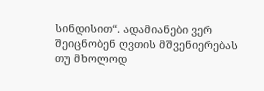სინდისით“. ადამიანები ვერ შეიცნობენ ღვთის მშვენიერებას თუ მხოლოდ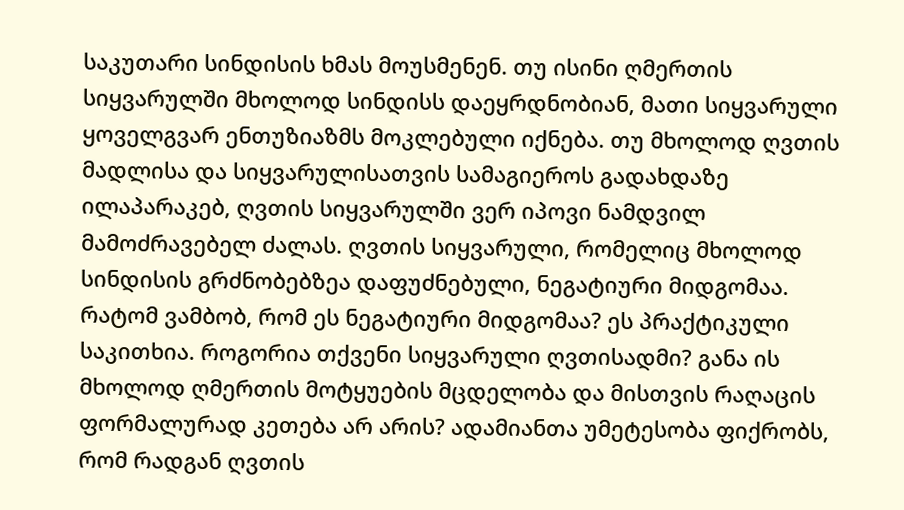საკუთარი სინდისის ხმას მოუსმენენ. თუ ისინი ღმერთის სიყვარულში მხოლოდ სინდისს დაეყრდნობიან, მათი სიყვარული ყოველგვარ ენთუზიაზმს მოკლებული იქნება. თუ მხოლოდ ღვთის მადლისა და სიყვარულისათვის სამაგიეროს გადახდაზე ილაპარაკებ, ღვთის სიყვარულში ვერ იპოვი ნამდვილ მამოძრავებელ ძალას. ღვთის სიყვარული, რომელიც მხოლოდ სინდისის გრძნობებზეა დაფუძნებული, ნეგატიური მიდგომაა. რატომ ვამბობ, რომ ეს ნეგატიური მიდგომაა? ეს პრაქტიკული საკითხია. როგორია თქვენი სიყვარული ღვთისადმი? განა ის მხოლოდ ღმერთის მოტყუების მცდელობა და მისთვის რაღაცის ფორმალურად კეთება არ არის? ადამიანთა უმეტესობა ფიქრობს, რომ რადგან ღვთის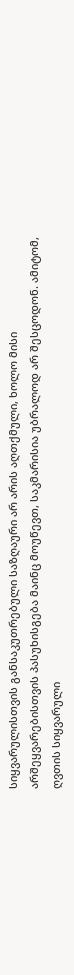სიყვარულისთვის განსაკუთრებული საზღაური არ არის აღთქმული, ხოლო მისი არშეყვარებისთვის პასუხისგება მაინც მოუწევთ, საკმარისია უბრალოდ არ შესცოდონ. ამიტომ, ღვთის სიყვარული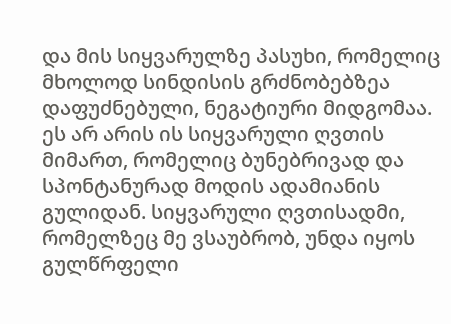და მის სიყვარულზე პასუხი, რომელიც მხოლოდ სინდისის გრძნობებზეა დაფუძნებული, ნეგატიური მიდგომაა. ეს არ არის ის სიყვარული ღვთის მიმართ, რომელიც ბუნებრივად და სპონტანურად მოდის ადამიანის გულიდან. სიყვარული ღვთისადმი, რომელზეც მე ვსაუბრობ, უნდა იყოს გულწრფელი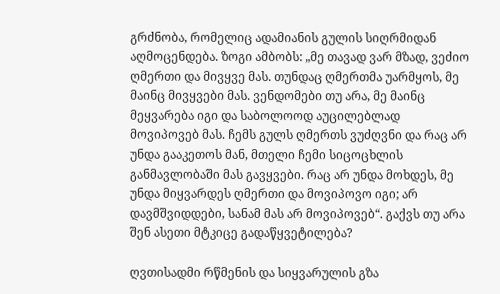გრძნობა, რომელიც ადამიანის გულის სიღრმიდან აღმოცენდება. ზოგი ამბობს: „მე თავად ვარ მზად, ვეძიო ღმერთი და მივყვე მას. თუნდაც ღმერთმა უარმყოს, მე მაინც მივყვები მას. ვენდომები თუ არა, მე მაინც მეყვარება იგი და საბოლოოდ აუცილებლად მოვიპოვებ მას. ჩემს გულს ღმერთს ვუძღვნი და რაც არ უნდა გააკეთოს მან, მთელი ჩემი სიცოცხლის განმავლობაში მას გავყვები. რაც არ უნდა მოხდეს, მე უნდა მიყვარდეს ღმერთი და მოვიპოვო იგი; არ დავმშვიდდები, სანამ მას არ მოვიპოვებ“. გაქვს თუ არა შენ ასეთი მტკიცე გადაწყვეტილება?

ღვთისადმი რწმენის და სიყვარულის გზა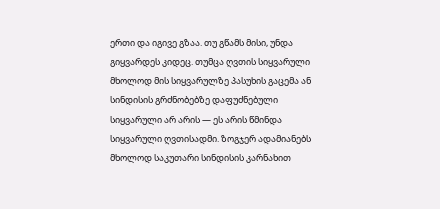ერთი და იგივე გზაა. თუ გწამს მისი, უნდა გიყვარდეს კიდეც. თუმცა ღვთის სიყვარული მხოლოდ მის სიყვარულზე პასუხის გაცემა ან სინდისის გრძნობებზე დაფუძნებული სიყვარული არ არის — ეს არის წმინდა სიყვარული ღვთისადმი. ზოგჯერ ადამიანებს მხოლოდ საკუთარი სინდისის კარნახით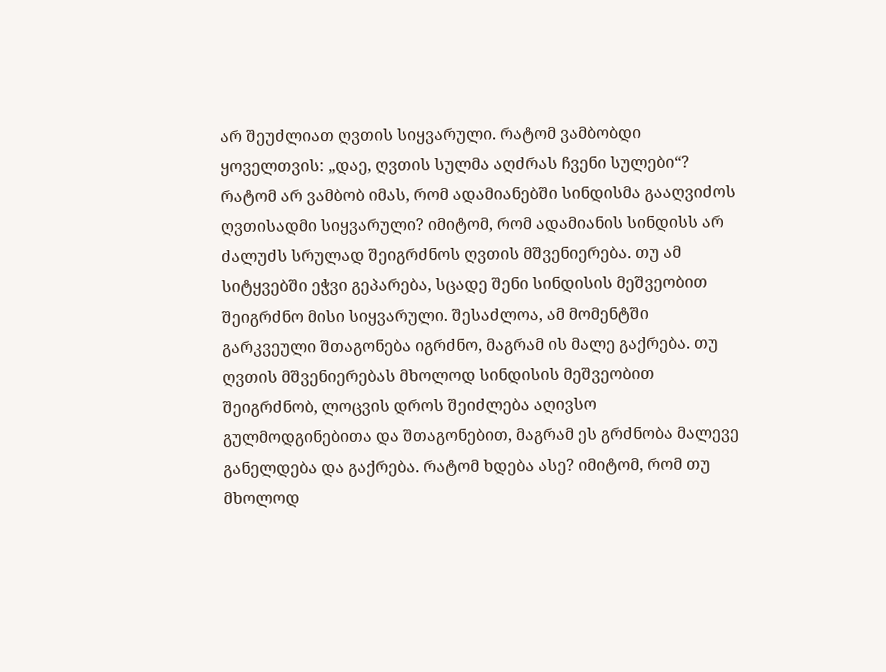არ შეუძლიათ ღვთის სიყვარული. რატომ ვამბობდი ყოველთვის: „დაე, ღვთის სულმა აღძრას ჩვენი სულები“? რატომ არ ვამბობ იმას, რომ ადამიანებში სინდისმა გააღვიძოს ღვთისადმი სიყვარული? იმიტომ, რომ ადამიანის სინდისს არ ძალუძს სრულად შეიგრძნოს ღვთის მშვენიერება. თუ ამ სიტყვებში ეჭვი გეპარება, სცადე შენი სინდისის მეშვეობით შეიგრძნო მისი სიყვარული. შესაძლოა, ამ მომენტში გარკვეული შთაგონება იგრძნო, მაგრამ ის მალე გაქრება. თუ ღვთის მშვენიერებას მხოლოდ სინდისის მეშვეობით შეიგრძნობ, ლოცვის დროს შეიძლება აღივსო გულმოდგინებითა და შთაგონებით, მაგრამ ეს გრძნობა მალევე განელდება და გაქრება. რატომ ხდება ასე? იმიტომ, რომ თუ მხოლოდ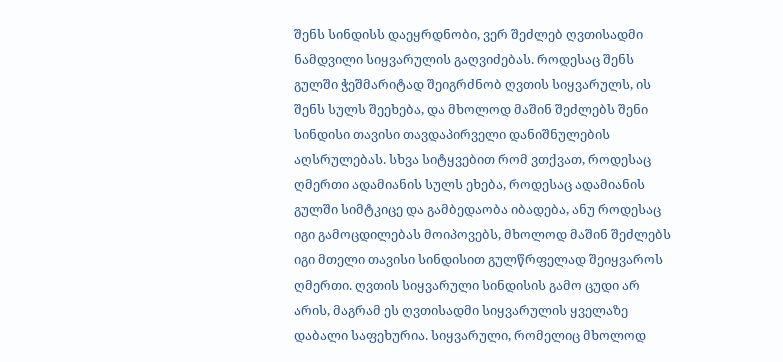შენს სინდისს დაეყრდნობი, ვერ შეძლებ ღვთისადმი ნამდვილი სიყვარულის გაღვიძებას. როდესაც შენს გულში ჭეშმარიტად შეიგრძნობ ღვთის სიყვარულს, ის შენს სულს შეეხება, და მხოლოდ მაშინ შეძლებს შენი სინდისი თავისი თავდაპირველი დანიშნულების აღსრულებას. სხვა სიტყვებით რომ ვთქვათ, როდესაც ღმერთი ადამიანის სულს ეხება, როდესაც ადამიანის გულში სიმტკიცე და გამბედაობა იბადება, ანუ როდესაც იგი გამოცდილებას მოიპოვებს, მხოლოდ მაშინ შეძლებს იგი მთელი თავისი სინდისით გულწრფელად შეიყვაროს ღმერთი. ღვთის სიყვარული სინდისის გამო ცუდი არ არის, მაგრამ ეს ღვთისადმი სიყვარულის ყველაზე დაბალი საფეხურია. სიყვარული, რომელიც მხოლოდ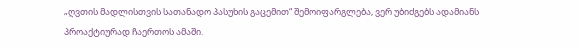„ღვთის მადლისთვის სათანადო პასუხის გაცემით“ შემოიფარგლება, ვერ უბიძგებს ადამიანს პროაქტიურად ჩაერთოს ამაში.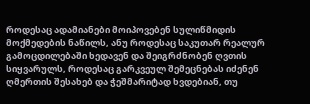როდესაც ადამიანები მოიპოვებენ სულიწმიდის მოქმედების ნაწილს, ანუ როდესაც საკუთარ რეალურ გამოცდილებაში ხედავენ და შეიგრძნობენ ღვთის სიყვარულს, როდესაც გარკვეულ შემეცნებას იძენენ ღმერთის შესახებ და ჭეშმარიტად ხვდებიან, თუ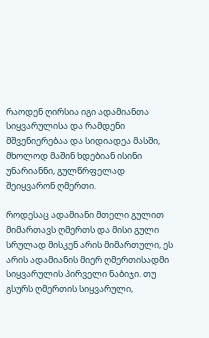რაოდენ ღირსია იგი ადამიანთა სიყვარულისა და რამდენი მშვენიერებაა და სიდიადეა მასში, მხოლოდ მაშინ ხდებიან ისინი უნარიანნი, გულწრფელად შეიყვარონ ღმერთი.

როდესაც ადამიანი მთელი გულით მიმართავს ღმერთს და მისი გული სრულად მისკენ არის მიმართული, ეს არის ადამიანის მიერ ღმერთისადმი სიყვარულის პირველი ნაბიჯი. თუ გსურს ღმერთის სიყვარული,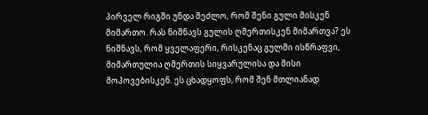პირველ რიგში უნდა შეძლო, რომ შენი გული მისკენ მიმართო. რას ნიშნავს გულის ღმერთისკენ მიმართვა? ეს ნიშნავს, რომ ყველაფერი, რისკენაც გულში ისწრაფვი, მიმართულია ღმერთის სიყვარულისა და მისი მოპოვებისკენ. ეს ცხადყოფს, რომ შენ მთლიანად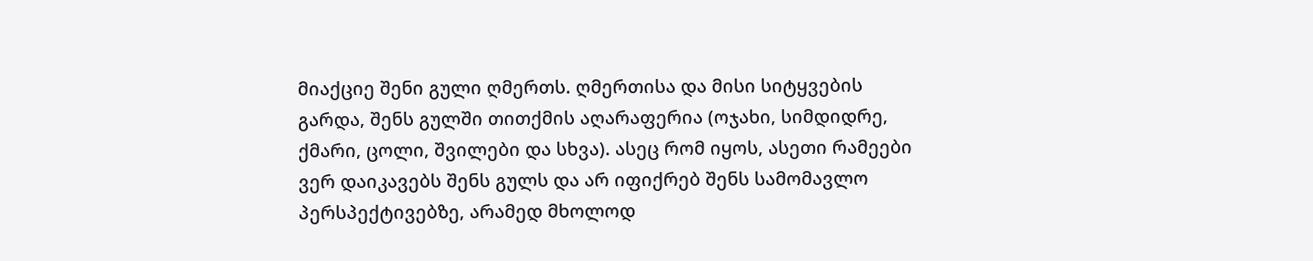მიაქციე შენი გული ღმერთს. ღმერთისა და მისი სიტყვების გარდა, შენს გულში თითქმის აღარაფერია (ოჯახი, სიმდიდრე, ქმარი, ცოლი, შვილები და სხვა). ასეც რომ იყოს, ასეთი რამეები ვერ დაიკავებს შენს გულს და არ იფიქრებ შენს სამომავლო პერსპექტივებზე, არამედ მხოლოდ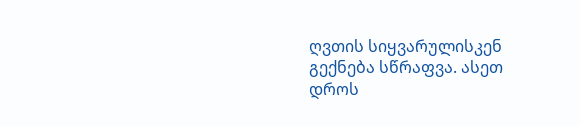ღვთის სიყვარულისკენ გექნება სწრაფვა. ასეთ დროს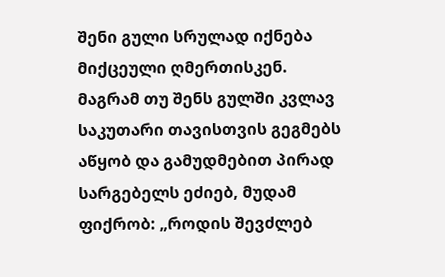შენი გული სრულად იქნება მიქცეული ღმერთისკენ. მაგრამ თუ შენს გულში კვლავ საკუთარი თავისთვის გეგმებს აწყობ და გამუდმებით პირად სარგებელს ეძიებ, მუდამ ფიქრობ: „როდის შევძლებ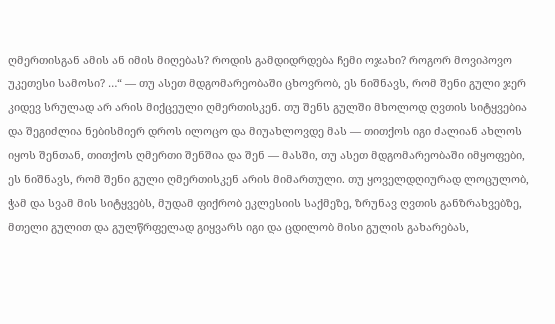ღმერთისგან ამის ან იმის მიღებას? როდის გამდიდრდება ჩემი ოჯახი? როგორ მოვიპოვო უკეთესი სამოსი? …“ — თუ ასეთ მდგომარეობაში ცხოვრობ, ეს ნიშნავს, რომ შენი გული ჯერ კიდევ სრულად არ არის მიქცეული ღმერთისკენ. თუ შენს გულში მხოლოდ ღვთის სიტყვებია და შეგიძლია ნებისმიერ დროს ილოცო და მიუახლოვდე მას — თითქოს იგი ძალიან ახლოს იყოს შენთან, თითქოს ღმერთი შენშია და შენ — მასში, თუ ასეთ მდგომარეობაში იმყოფები, ეს ნიშნავს, რომ შენი გული ღმერთისკენ არის მიმართული. თუ ყოველდღიურად ლოცულობ, ჭამ და სვამ მის სიტყვებს, მუდამ ფიქრობ ეკლესიის საქმეზე, ზრუნავ ღვთის განზრახვებზე, მთელი გულით და გულწრფელად გიყვარს იგი და ცდილობ მისი გულის გახარებას,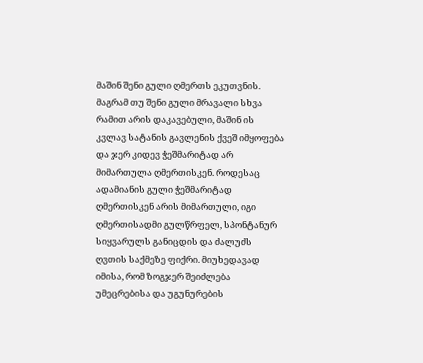მაშინ შენი გული ღმერთს ეკუთვნის. მაგრამ თუ შენი გული მრავალი სხვა რამით არის დაკავებული, მაშინ ის კვლავ სატანის გავლენის ქვეშ იმყოფება და ჯერ კიდევ ჭეშმარიტად არ მიმართულა ღმერთისკენ. როდესაც ადამიანის გული ჭეშმარიტად ღმერთისკენ არის მიმართული, იგი ღმერთისადმი გულწრფელ, სპონტანურ სიყვარულს განიცდის და ძალუძს ღვთის საქმეზე ფიქრი. მიუხედავად იმისა, რომ ზოგჯერ შეიძლება უმეცრებისა და უგუნურების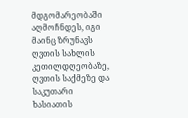მდგომარეობაში აღმოჩნდეს, იგი მაინც ზრუნავს ღვთის სახლის კეთილდღეობაზე, ღვთის საქმეზე და საკუთარი ხასიათის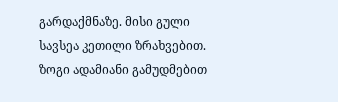გარდაქმნაზე. მისი გული სავსეა კეთილი ზრახვებით. ზოგი ადამიანი გამუდმებით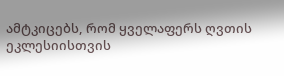ამტკიცებს, რომ ყველაფერს ღვთის ეკლესიისთვის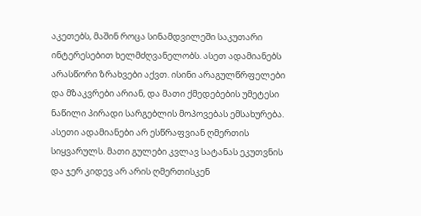აკეთებს, მაშინ როცა სინამდვილეში საკუთარი ინტერესებით ხელმძღვანელობს. ასეთ ადამიანებს არასწორი ზრახვები აქვთ. ისინი არაგულწრფელები და მზაკვრები არიან, და მათი ქმედებების უმეტესი ნაწილი პირადი სარგებლის მოპოვებას ემსახურება. ასეთი ადამიანები არ ესწრაფვიან ღმერთის სიყვარულს. მათი გულები კვლავ სატანას ეკუთვნის და ჯერ კიდევ არ არის ღმერთისკენ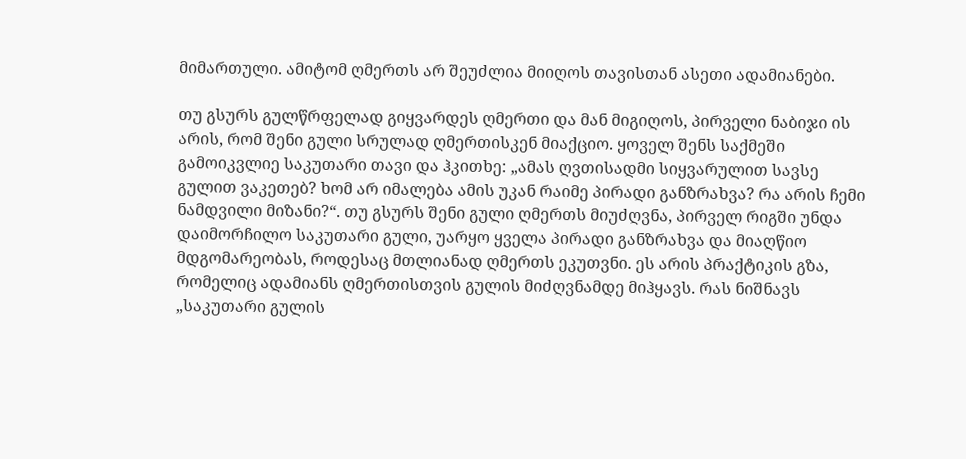მიმართული. ამიტომ ღმერთს არ შეუძლია მიიღოს თავისთან ასეთი ადამიანები.

თუ გსურს გულწრფელად გიყვარდეს ღმერთი და მან მიგიღოს, პირველი ნაბიჯი ის არის, რომ შენი გული სრულად ღმერთისკენ მიაქციო. ყოველ შენს საქმეში გამოიკვლიე საკუთარი თავი და ჰკითხე: „ამას ღვთისადმი სიყვარულით სავსე გულით ვაკეთებ? ხომ არ იმალება ამის უკან რაიმე პირადი განზრახვა? რა არის ჩემი ნამდვილი მიზანი?“. თუ გსურს შენი გული ღმერთს მიუძღვნა, პირველ რიგში უნდა დაიმორჩილო საკუთარი გული, უარყო ყველა პირადი განზრახვა და მიაღწიო მდგომარეობას, როდესაც მთლიანად ღმერთს ეკუთვნი. ეს არის პრაქტიკის გზა, რომელიც ადამიანს ღმერთისთვის გულის მიძღვნამდე მიჰყავს. რას ნიშნავს „საკუთარი გულის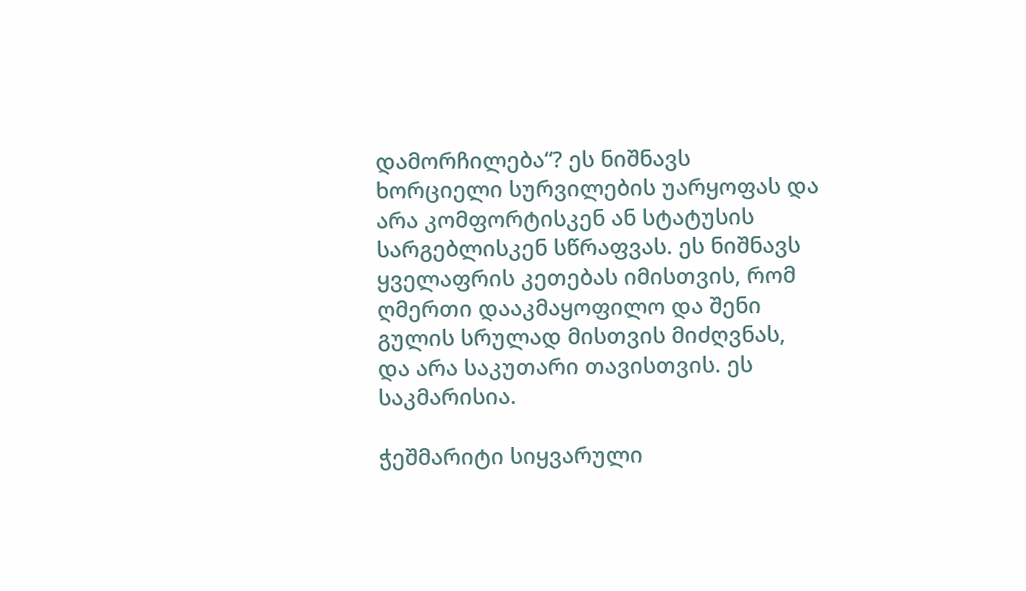დამორჩილება“? ეს ნიშნავს ხორციელი სურვილების უარყოფას და არა კომფორტისკენ ან სტატუსის სარგებლისკენ სწრაფვას. ეს ნიშნავს ყველაფრის კეთებას იმისთვის, რომ ღმერთი დააკმაყოფილო და შენი გულის სრულად მისთვის მიძღვნას, და არა საკუთარი თავისთვის. ეს საკმარისია.

ჭეშმარიტი სიყვარული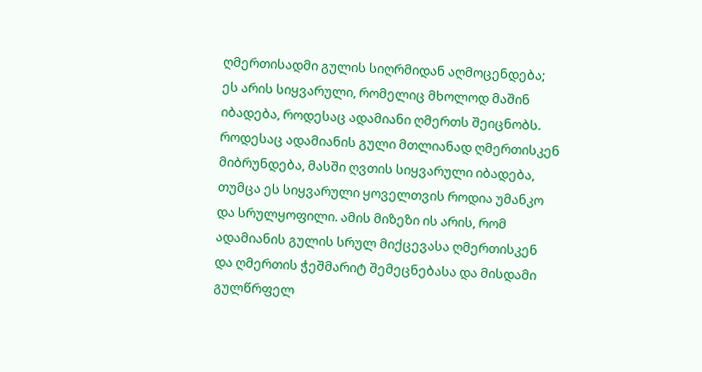ღმერთისადმი გულის სიღრმიდან აღმოცენდება; ეს არის სიყვარული, რომელიც მხოლოდ მაშინ იბადება, როდესაც ადამიანი ღმერთს შეიცნობს. როდესაც ადამიანის გული მთლიანად ღმერთისკენ მიბრუნდება, მასში ღვთის სიყვარული იბადება, თუმცა ეს სიყვარული ყოველთვის როდია უმანკო და სრულყოფილი. ამის მიზეზი ის არის, რომ ადამიანის გულის სრულ მიქცევასა ღმერთისკენ და ღმერთის ჭეშმარიტ შემეცნებასა და მისდამი გულწრფელ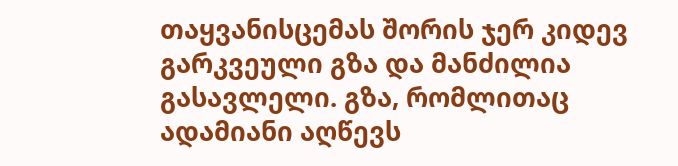თაყვანისცემას შორის ჯერ კიდევ გარკვეული გზა და მანძილია გასავლელი. გზა, რომლითაც ადამიანი აღწევს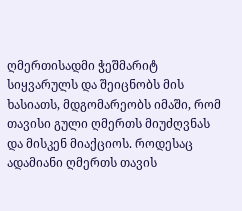ღმერთისადმი ჭეშმარიტ სიყვარულს და შეიცნობს მის ხასიათს, მდგომარეობს იმაში, რომ თავისი გული ღმერთს მიუძღვნას და მისკენ მიაქციოს. როდესაც ადამიანი ღმერთს თავის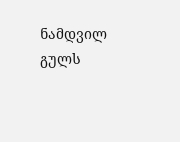ნამდვილ გულს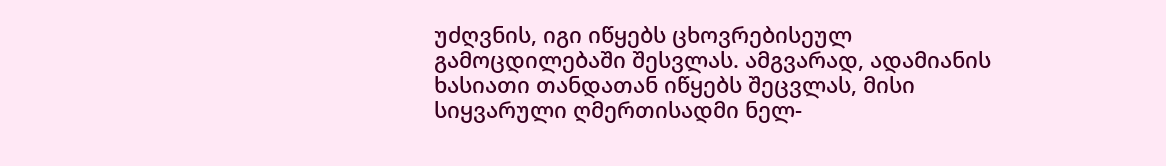უძღვნის, იგი იწყებს ცხოვრებისეულ გამოცდილებაში შესვლას. ამგვარად, ადამიანის ხასიათი თანდათან იწყებს შეცვლას, მისი სიყვარული ღმერთისადმი ნელ-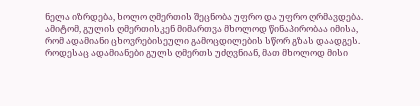ნელა იზრდება, ხოლო ღმერთის შეცნობა უფრო და უფრო ღრმავდება. ამიტომ, გულის ღმერთისკენ მიმართვა მხოლოდ წინაპირობაა იმისა, რომ ადამიანი ცხოვრებისეული გამოცდილების სწორ გზას დაადგეს. როდესაც ადამიანები გულს ღმერთს უძღვნიან, მათ მხოლოდ მისი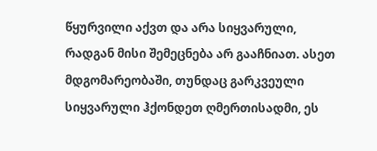წყურვილი აქვთ და არა სიყვარული, რადგან მისი შემეცნება არ გააჩნიათ. ასეთ მდგომარეობაში, თუნდაც გარკვეული სიყვარული ჰქონდეთ ღმერთისადმი, ეს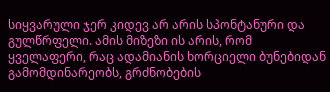სიყვარული ჯერ კიდევ არ არის სპონტანური და გულწრფელი. ამის მიზეზი ის არის, რომ ყველაფერი, რაც ადამიანის ხორციელი ბუნებიდან გამომდინარეობს, გრძნობების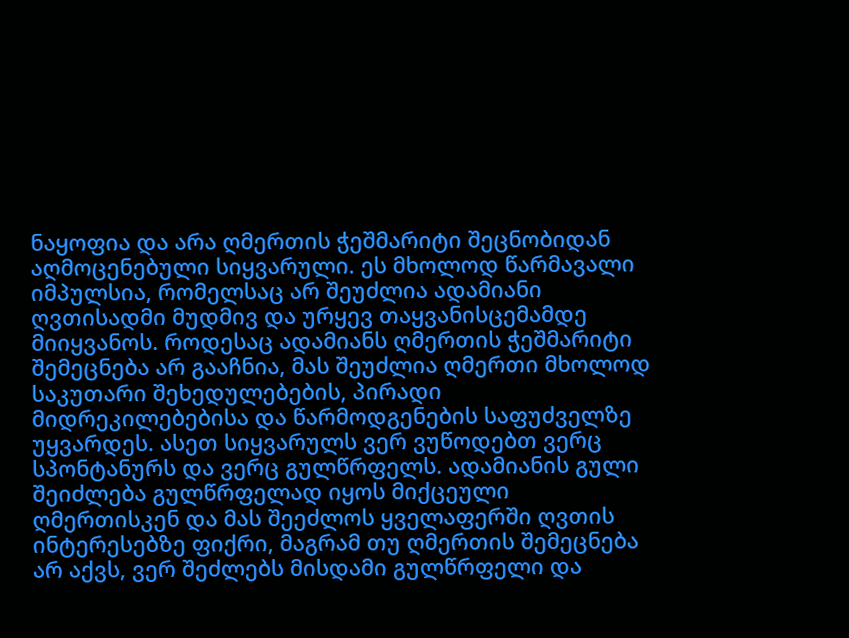ნაყოფია და არა ღმერთის ჭეშმარიტი შეცნობიდან აღმოცენებული სიყვარული. ეს მხოლოდ წარმავალი იმპულსია, რომელსაც არ შეუძლია ადამიანი ღვთისადმი მუდმივ და ურყევ თაყვანისცემამდე მიიყვანოს. როდესაც ადამიანს ღმერთის ჭეშმარიტი შემეცნება არ გააჩნია, მას შეუძლია ღმერთი მხოლოდ საკუთარი შეხედულებების, პირადი მიდრეკილებებისა და წარმოდგენების საფუძველზე უყვარდეს. ასეთ სიყვარულს ვერ ვუწოდებთ ვერც სპონტანურს და ვერც გულწრფელს. ადამიანის გული შეიძლება გულწრფელად იყოს მიქცეული ღმერთისკენ და მას შეეძლოს ყველაფერში ღვთის ინტერესებზე ფიქრი, მაგრამ თუ ღმერთის შემეცნება არ აქვს, ვერ შეძლებს მისდამი გულწრფელი და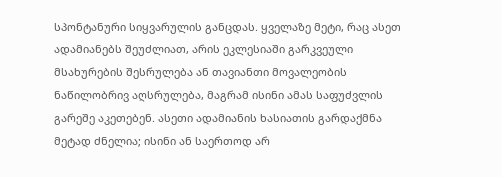სპონტანური სიყვარულის განცდას. ყველაზე მეტი, რაც ასეთ ადამიანებს შეუძლიათ, არის ეკლესიაში გარკვეული მსახურების შესრულება ან თავიანთი მოვალეობის ნაწილობრივ აღსრულება, მაგრამ ისინი ამას საფუძვლის გარეშე აკეთებენ. ასეთი ადამიანის ხასიათის გარდაქმნა მეტად ძნელია; ისინი ან საერთოდ არ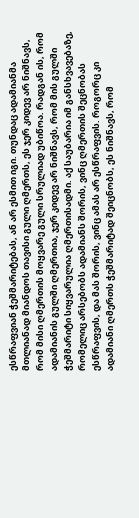ესწრაფვიან ჭეშმარიტებას, ან არ ესმით იგი. თუნდაც ადამიანმა მთლიანად მიანდოს თავისი გული ღმერთს, ეს ჯერ კიდევ არ ნიშნავს, რომ მისი ღმერთის მოყვარე გული სრულიად უბიწოა. რადგან ის, რომ ადამიანის გულში ღმერთია, ჯერ კიდევ არ ნიშნავს, რომ მის გულში ჭეშმარიტი სიყვარულია ღმერთისადმი. აქ საუბარია იმ განსხვავებაზე, რომელიც არსებობს ადამიანს შორის, ვინც ღმერთის შეცნობას ესწრაფვის, და მას შორის, ვინც ამას არ ესწრაფვის. როგორც კი ადამიანი ღმერთს ჭეშმარიტად შეიცნობს, ეს ნიშნავს, რომ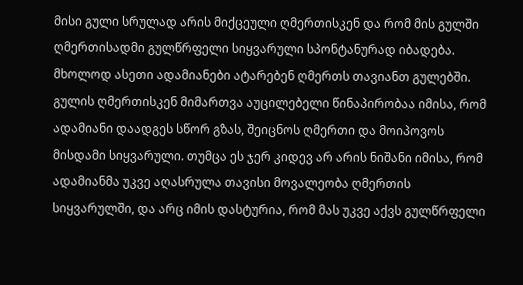მისი გული სრულად არის მიქცეული ღმერთისკენ და რომ მის გულში ღმერთისადმი გულწრფელი სიყვარული სპონტანურად იბადება. მხოლოდ ასეთი ადამიანები ატარებენ ღმერთს თავიანთ გულებში. გულის ღმერთისკენ მიმართვა აუცილებელი წინაპირობაა იმისა, რომ ადამიანი დაადგეს სწორ გზას, შეიცნოს ღმერთი და მოიპოვოს მისდამი სიყვარული. თუმცა ეს ჯერ კიდევ არ არის ნიშანი იმისა, რომ ადამიანმა უკვე აღასრულა თავისი მოვალეობა ღმერთის სიყვარულში, და არც იმის დასტურია, რომ მას უკვე აქვს გულწრფელი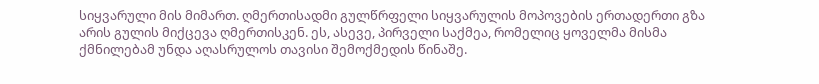სიყვარული მის მიმართ. ღმერთისადმი გულწრფელი სიყვარულის მოპოვების ერთადერთი გზა არის გულის მიქცევა ღმერთისკენ. ეს, ასევე, პირველი საქმეა, რომელიც ყოველმა მისმა ქმნილებამ უნდა აღასრულოს თავისი შემოქმედის წინაშე.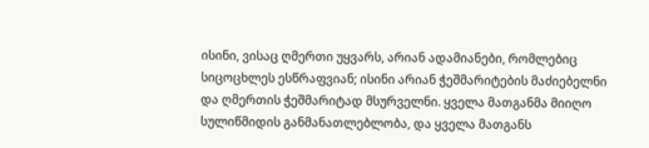ისინი, ვისაც ღმერთი უყვარს, არიან ადამიანები, რომლებიც სიცოცხლეს ესწრაფვიან; ისინი არიან ჭეშმარიტების მაძიებელნი და ღმერთის ჭეშმარიტად მსურველნი. ყველა მათგანმა მიიღო სულიწმიდის განმანათლებლობა, და ყველა მათგანს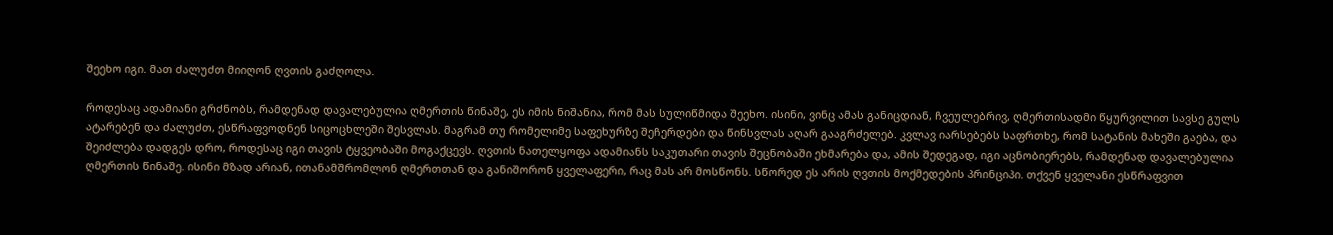შეეხო იგი. მათ ძალუძთ მიიღონ ღვთის გაძღოლა.

როდესაც ადამიანი გრძნობს, რამდენად დავალებულია ღმერთის წინაშე, ეს იმის ნიშანია, რომ მას სულიწმიდა შეეხო. ისინი, ვინც ამას განიცდიან, ჩვეულებრივ, ღმერთისადმი წყურვილით სავსე გულს ატარებენ და ძალუძთ, ესწრაფვოდნენ სიცოცხლეში შესვლას. მაგრამ თუ რომელიმე საფეხურზე შეჩერდები და წინსვლას აღარ გააგრძელებ. კვლავ იარსებებს საფრთხე, რომ სატანის მახეში გაება, და შეიძლება დადგეს დრო, როდესაც იგი თავის ტყვეობაში მოგაქცევს. ღვთის ნათელყოფა ადამიანს საკუთარი თავის შეცნობაში ეხმარება და, ამის შედეგად, იგი აცნობიერებს, რამდენად დავალებულია ღმერთის წინაშე. ისინი მზად არიან, ითანამშრომლონ ღმერთთან და განიშორონ ყველაფერი, რაც მას არ მოსწონს. სწორედ ეს არის ღვთის მოქმედების პრინციპი. თქვენ ყველანი ესწრაფვით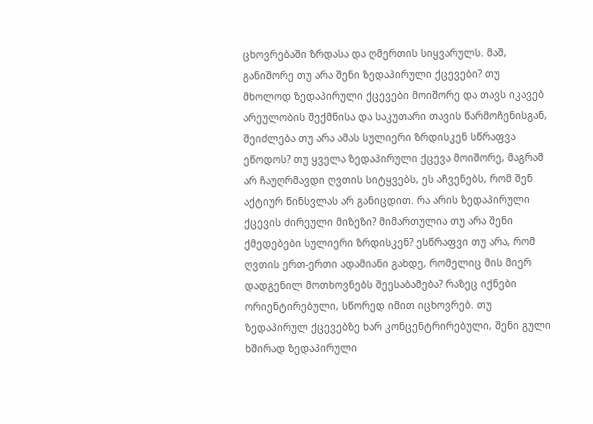ცხოვრებაში ზრდასა და ღმერთის სიყვარულს. მაშ, განიშორე თუ არა შენი ზედაპირული ქცევები? თუ მხოლოდ ზედაპირული ქცევები მოიშორე და თავს იკავებ არეულობის შექმნისა და საკუთარი თავის წარმოჩენისგან, შეიძლება თუ არა ამას სულიერი ზრდისკენ სწრაფვა ეწოდოს? თუ ყველა ზედაპირული ქცევა მოიშორე, მაგრამ არ ჩაუღრმავდი ღვთის სიტყვებს, ეს აჩვენებს, რომ შენ აქტიურ წინსვლას არ განიცდით. რა არის ზედაპირული ქცევის ძირეული მიზეზი? მიმართულია თუ არა შენი ქმედებები სულიერი ზრდისკენ? ესწრაფვი თუ არა, რომ ღვთის ერთ-ერთი ადამიანი გახდე, რომელიც მის მიერ დადგენილ მოთხოვნებს შეესაბამება? რაზეც იქნები ორიენტირებული, სწორედ იმით იცხოვრებ. თუ ზედაპირულ ქცევებზე ხარ კონცენტრირებული, შენი გული ხშირად ზედაპირული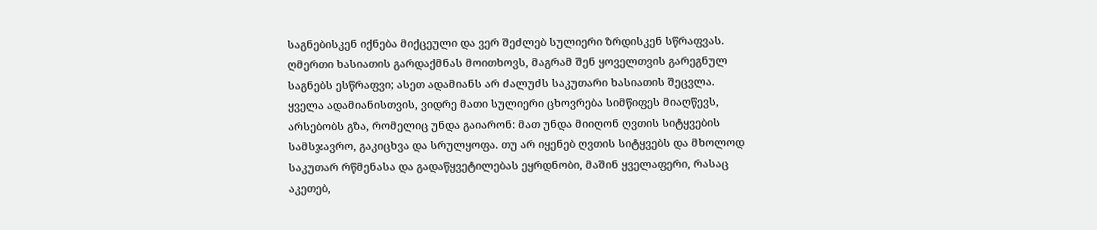საგნებისკენ იქნება მიქცეული და ვერ შეძლებ სულიერი ზრდისკენ სწრაფვას. ღმერთი ხასიათის გარდაქმნას მოითხოვს, მაგრამ შენ ყოველთვის გარეგნულ საგნებს ესწრაფვი; ასეთ ადამიანს არ ძალუძს საკუთარი ხასიათის შეცვლა. ყველა ადამიანისთვის, ვიდრე მათი სულიერი ცხოვრება სიმწიფეს მიაღწევს, არსებობს გზა, რომელიც უნდა გაიარონ: მათ უნდა მიიღონ ღვთის სიტყვების სამსჯავრო, გაკიცხვა და სრულყოფა. თუ არ იყენებ ღვთის სიტყვებს და მხოლოდ საკუთარ რწმენასა და გადაწყვეტილებას ეყრდნობი, მაშინ ყველაფერი, რასაც აკეთებ,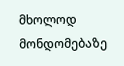მხოლოდ მონდომებაზე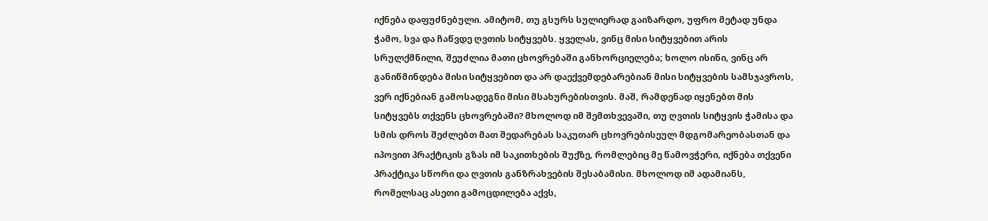იქნება დაფუძნებული. ამიტომ, თუ გსურს სულიერად გაიზარდო, უფრო მეტად უნდა ჭამო, სვა და ჩაწვდე ღვთის სიტყვებს. ყველას, ვინც მისი სიტყვებით არის სრულქმნილი, შეუძლია მათი ცხოვრებაში განხორციელება; ხოლო ისინი, ვინც არ განიწმინდება მისი სიტყვებით და არ დაექვემდებარებიან მისი სიტყვების სამსჯავროს, ვერ იქნებიან გამოსადეგნი მისი მსახურებისთვის. მაშ, რამდენად იყენებთ მის სიტყვებს თქვენს ცხოვრებაში? მხოლოდ იმ შემთხვევაში, თუ ღვთის სიტყვის ჭამისა და სმის დროს შეძლებთ მათ შედარებას საკუთარ ცხოვრებისეულ მდგომარეობასთან და იპოვით პრაქტიკის გზას იმ საკითხების შუქზე, რომლებიც მე წამოვჭერი, იქნება თქვენი პრაქტიკა სწორი და ღვთის განზრახვების შესაბამისი. მხოლოდ იმ ადამიანს, რომელსაც ასეთი გამოცდილება აქვს,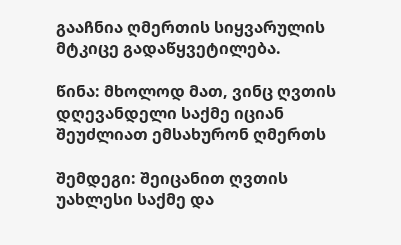გააჩნია ღმერთის სიყვარულის მტკიცე გადაწყვეტილება.

წინა: მხოლოდ მათ, ვინც ღვთის დღევანდელი საქმე იციან შეუძლიათ ემსახურონ ღმერთს

შემდეგი: შეიცანით ღვთის უახლესი საქმე და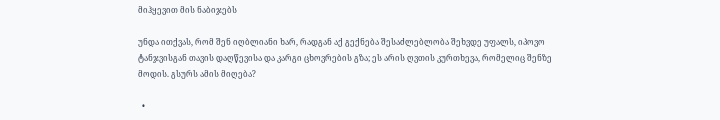მიჰყევით მის ნაბიჯებს

უნდა ითქვას, რომ შენ იღბლიანი ხარ, რადგან აქ გექნება შესაძლებლობა შეხვდე უფალს, იპოვო ტანჯვისგან თავის დაღწევისა და კარგი ცხოვრების გზა; ეს არის ღვთის კურთხევა, რომელიც შენზე მოდის. გსურს ამის მიღება?

  •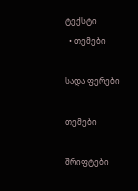ტექსტი
  • თემები

სადა ფერები

თემები

შრიფტები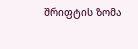შრიფტის ზომა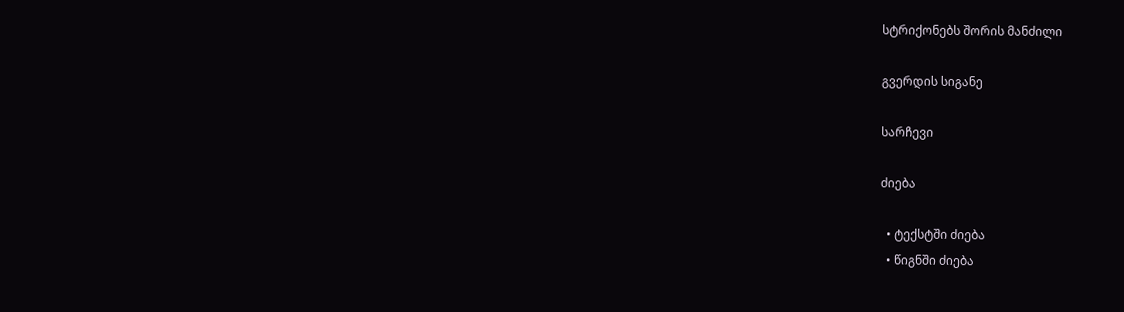სტრიქონებს შორის მანძილი

გვერდის სიგანე

სარჩევი

ძიება

  • ტექსტში ძიება
  • წიგნში ძიება